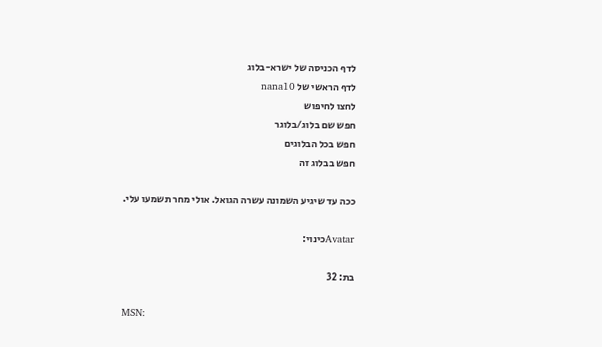לדף הכניסה של ישרא-בלוג
לדף הראשי של nana10
לחצו לחיפוש
חפש שם בלוג/בלוגר
חפש בכל הבלוגים
חפש בבלוג זה

ככה עד שיגיע השמונה עשרה הגואל. אולי מחר תשמעו עלי.

Avatarכינוי:

בת: 32

MSN: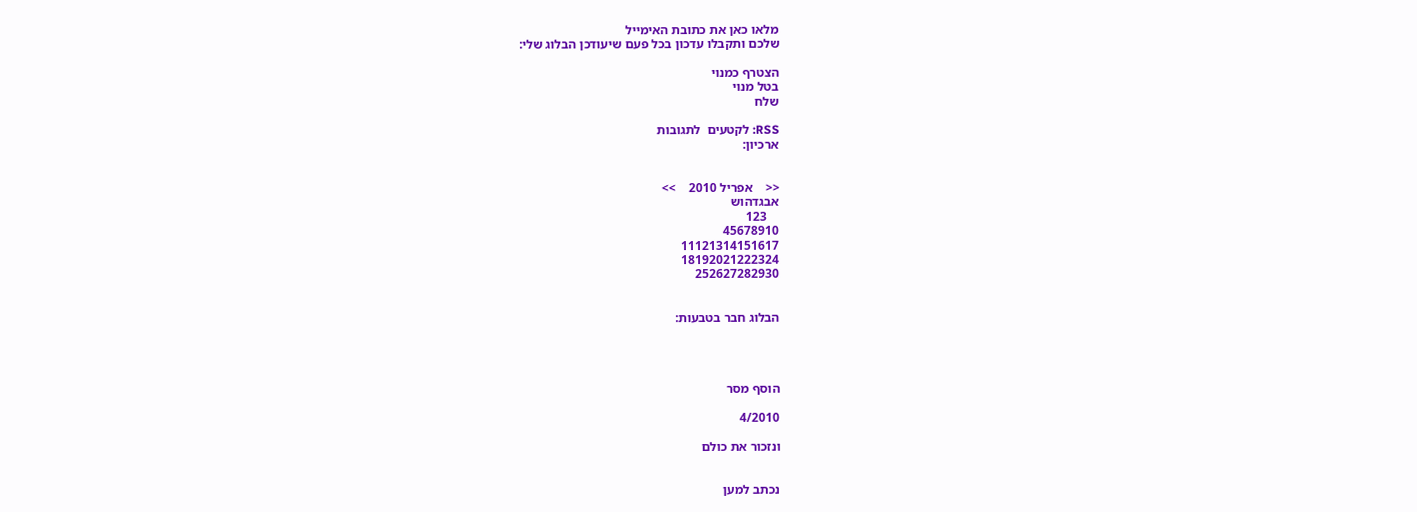מלאו כאן את כתובת האימייל
שלכם ותקבלו עדכון בכל פעם שיעודכן הבלוג שלי:

הצטרף כמנוי
בטל מנוי
שלח

RSS: לקטעים  לתגובות
ארכיון:


<<    אפריל 2010    >>
אבגדהוש
    123
45678910
11121314151617
18192021222324
252627282930


הבלוג חבר בטבעות:




הוסף מסר

4/2010

ונזכור את כולם


נכתב למען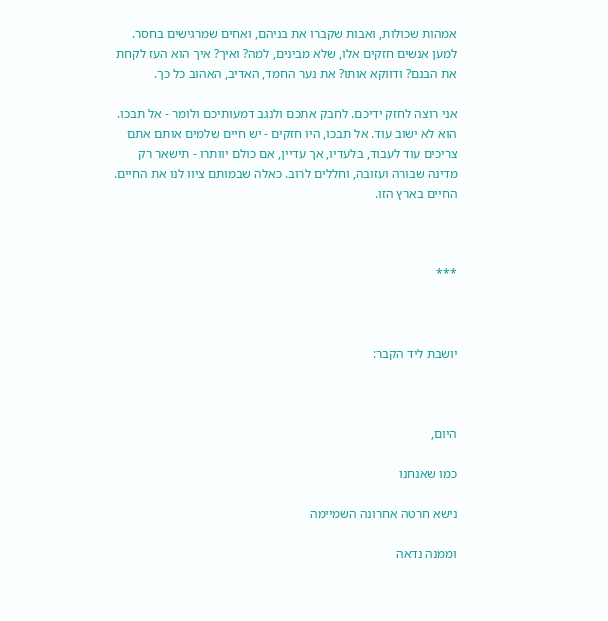אמהות שכולות, ואבות שקברו את בניהם, ואחים שמרגישים בחסר. למען אנשים חזקים אלו, שלא מבינים, למה? ואיך? איך הוא העז לקחת את הבנם? ודווקא אותו? את נער החמד, האדיב, האהוב כל כך.

אני רוצה לחזק ידיכם. לחבק אתכם ולנגב דמעותיכם ולומר - אל תבכו. הוא לא ישוב עוד. אל תבכו, היו חזקים - יש חיים שלמים אותם אתם צריכים עוד לעבוד, בלעדיו, אך עדיין, אם כולם יוותרו - תישאר רק מדינה שבורה ועזובה, וחללים לרוב. כאלה שבמותם ציוו לנו את החיים. החיים בארץ הזו.



***



יושבת ליד הקבר:



היום,

כמו שאנחנו

נישא חרטה אחרונה השמיימה

וממנה נדאה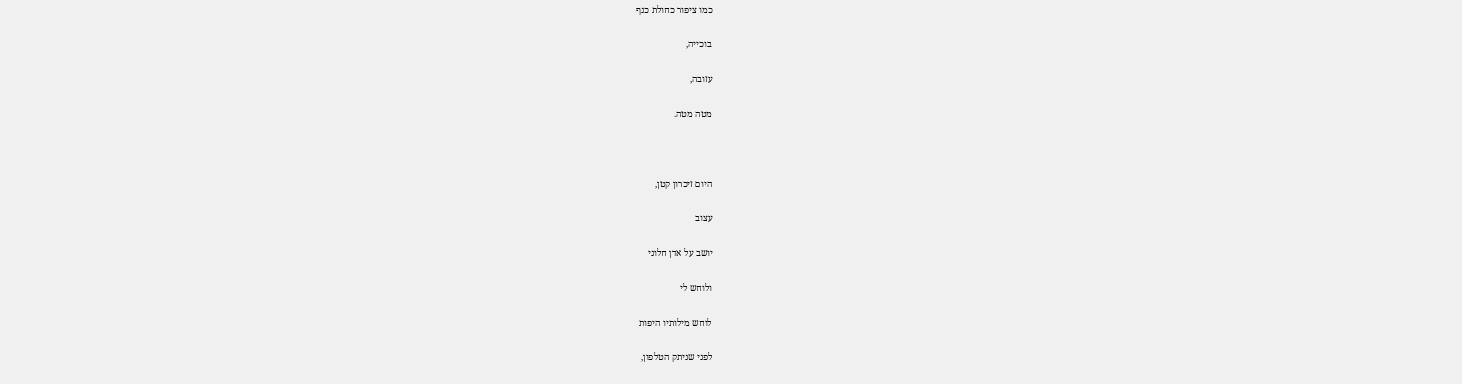כמו ציפור כחולת כנף

בוכייה,

עזובה,

מטה מטה.



היום זיכרון קטן,

עצוב

יושב על אדן חלוני

ולוחש לי

לוחש מילותיו היפות

לפני שניתק הטלפון,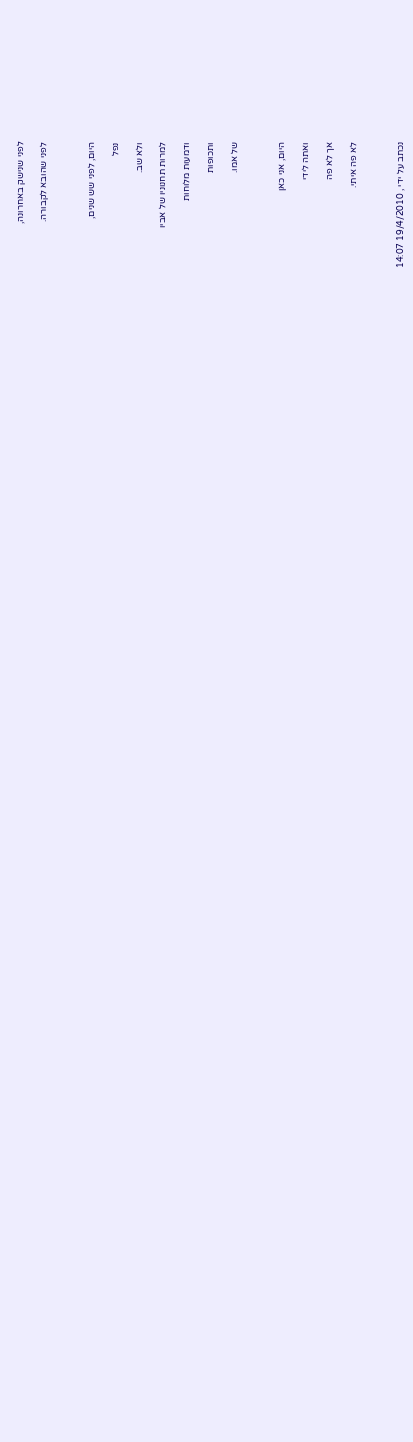לפני שנישק באחרונה,

לפני שהובא לקבורה.



היום, לפני שש שנים,

נפל

ולא שב.

למרות תחנוניו של אביו

ודמעות מלוחות

ותכופות

של אמו.



היום, אני כאן

ואתה לידי

אך לא פה

לא פה איתי.



נכתב על ידי , 19/4/2010 14:07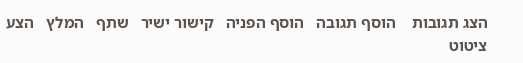הצג תגובות    הוסף תגובה   הוסף הפניה   קישור ישיר   שתף   המלץ   הצע ציטוט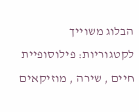הבלוג משוייך לקטגוריות: פילוסופיית חיים , שירה , מוזיקאים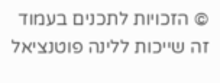© הזכויות לתכנים בעמוד זה שייכות ללינה פוטנציאל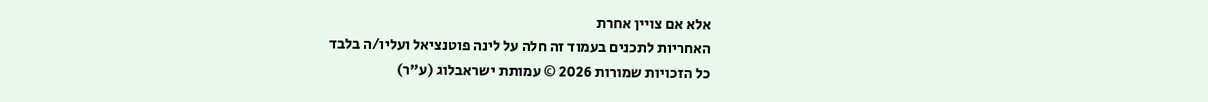אלא אם צויין אחרת
האחריות לתכנים בעמוד זה חלה על לינה פוטנציאל ועליו/ה בלבד
כל הזכויות שמורות 2026 © עמותת ישראבלוג (ע"ר)